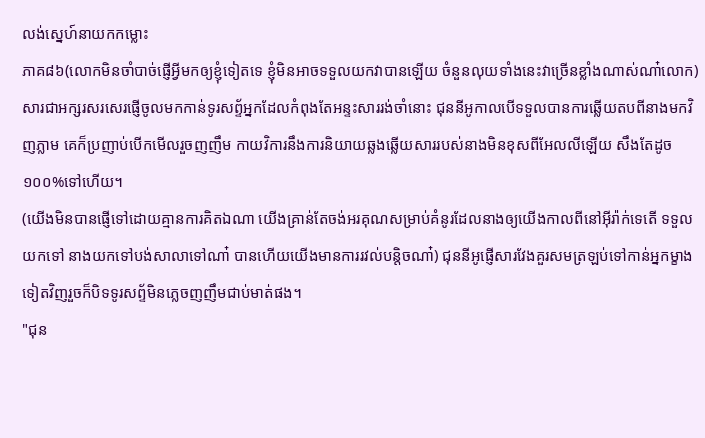លង់ស្នេហ៍នាយកកម្លោះ
ភាគ៨៦(លោកមិនចាំបាច់ផ្ញើអ្វីមកឲ្យខ្ញុំទៀតទេ ខ្ញុំមិនអាចទទួលយកវាបានឡើយ ចំនួនលុយទាំងនេះវាច្រើនខ្លាំងណាស់ណា៎លោក) សារជាអក្សរសរសេរផ្ញើចូលមកកាន់ទូរសព្ទ័អ្នកដែលកំពុងតែអន្ទះសាររង់ចាំនោះ ជុននីអូកាលបើទទួលបានការឆ្លើយតបពីនាងមកវិញភ្លាម គេក៏ប្រញាប់បើកមើលរួចញញឹម កាយវិការនឹងការនិយាយឆ្លងឆ្លើយសាររបស់នាងមិនខុសពីអែលលីឡើយ សឹងតែដូច១០០%ទៅហើយ។
(យើងមិនបានផ្ញើទៅដោយគ្មានការគិតឯណា យើងគ្រាន់តែចង់អរគុណសម្រាប់គំនូរដែលនាងឲ្យយើងកាលពីនៅអុីរ៉ាក់ទេតើ ទទួលយកទៅ នាងយកទៅបង់សាលាទៅណា៎ បានហើយយើងមានការរវល់បន្តិចណា៎) ជុននីអូផ្ញើសារវែងគួរសមត្រឡប់ទៅកាន់អ្នកម្ខាងទៀតវិញរួចក៏បិទទូរសព្ទ័មិនភ្លេចញញឹមជាប់មាត់ផង។
"ជុន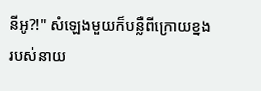នីអូ?!" សំឡេងមួយក៏បន្លឺពីក្រោយខ្នងរបស់នាយ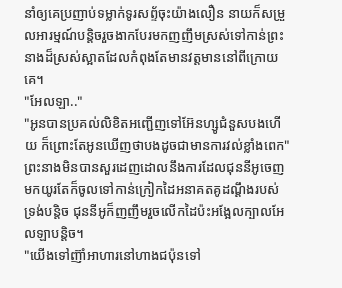នាំឲ្យគេប្រញាប់ទម្លាក់ទូរសព្ទ័ចុះយ៉ាងលឿន នាយក៏សម្រួលអារម្មណ៍បន្តិចរួចងាកបែរមកញញឹមស្រស់ទៅកាន់ព្រះនាងដ៏ស្រស់ស្អាតដែលកំពុងតែមានវត្តមាននៅពីក្រោយគេ។
"អែលឡា.."
"អូនបានប្រគល់លិខិតអញ្ជើញទៅអ៊ែនហ្សូជំនួសបងហើយ ក៏ព្រោះតែអូនឃើញថាបងដូចជាមានការវល់ខ្លាំងពេក" ព្រះនាងមិនបានសួរដេញដោលនឹងការដែលជុននីអូចេញមកយូរតែក៏ចូលទៅកាន់ក្រៀកដៃអនាគតគូដណ្ដឹងរបស់ទ្រង់បន្តិច ជុននីអូក៏ញញឹមរួចលើកដៃប៉ះអង្អែលក្បាលអែលឡាបន្តិច។
"យើងទៅញ៊ាំអាហារនៅហាងជប៉ុនទៅ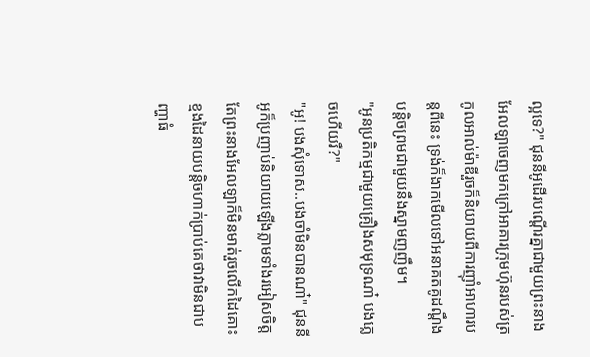ល្អទេ?" ជុននីអូដើរបណ្ដើរគ្នាជាមួយព្រះនាងអែលឡាចេញមកក្រៅអាគារក្រុមហ៊ុនរបស់ត្រកូលអាល់ម៉ាឌីរួចក៏និយាយពីការញ៊ាំអាហារបន្តពីនេះ ទ្រង់ក៏ងាកមើលទៅអនាគតគូដណ្ដឹងបន្តិចព្រមជាមួយនឹងស្នាមញញឹម។
"អូនប្រតិកម្មជាមួយគ្រឿងសមុទ្រណា៎ បងភ្លេចហើយរឺ?"
"អូ! បងសុំទោស..បងចាំមិនបានណា៎" ជុននីអូក៏ប្រញាប់និយាយឡើងភ្លាមទាំងរអៀសចិត្តតែព្រះនាងអែលឡាក៏មិនមាត់រួចលើកដៃគោះខ្មងដៃនាយបន្តិចហាក់ប្រាប់គេថាវាមិនជាបញ្ហាធំ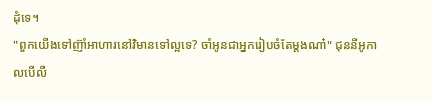ដុំទេ។
"ពួកយើងទៅញ៊ាំអាហារនៅវិមានទៅល្អទេ? ចាំអូនជាអ្នករៀបចំតែម្ដងណា៎" ជុននីអូកាលបើលឺ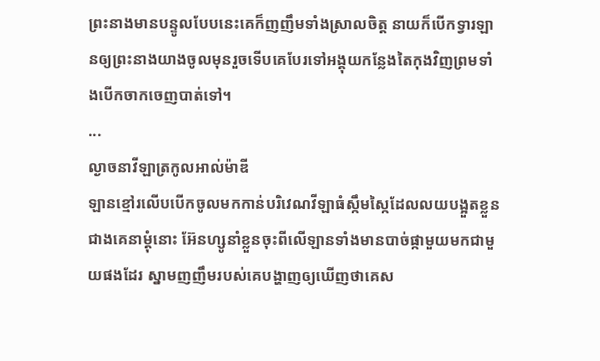ព្រះនាងមានបន្ទូលបែបនេះគេក៏ញញឹមទាំងស្រាលចិត្ត នាយក៏បើកទ្វារឡានឲ្យព្រះនាងយាងចូលមុនរួចទើបគេបែរទៅអង្គុយកន្លែងតៃកុងវិញព្រមទាំងបើកចាកចេញបាត់ទៅ។
...
ល្ងាចនាវីឡាត្រកូលអាល់ម៉ាឌី
ឡានខ្មៅរលើបបើកចូលមកកាន់បរិវេណវីឡាធំស្កឹមស្កៃដែលលយបង្អួតខ្លួនជាងគេនាម្ដុំនោះ អ៊ែនហ្សូនាំខ្លួនចុះពីលើឡានទាំងមានបាច់ផ្កាមួយមកជាមួយផងដែរ ស្នាមញញឹមរបស់គេបង្ហាញឲ្យឃើញថាគេស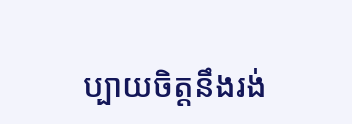ប្បាយចិត្តនឹងរង់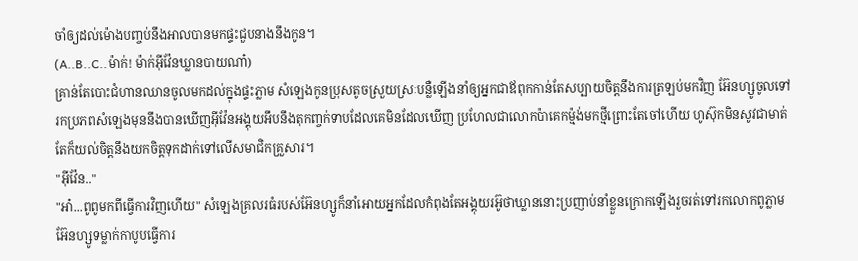ចាំឲ្យដល់ម៉ោងបញ្ចប់នឹងអាលបានមកផ្ទះជួបនាងនឹងកូន។
(A..B..C..ម៉ាក់! ម៉ាក់អ៊ីវ៉ែនឃ្លានបាយណា៎)
គ្រាន់តែបោះជំហានឈានចូលមកដល់ក្នុងផ្ទះភ្លាម សំឡេងកូនប្រុសតូចស្រួយស្រៈបន្លឺឡើងនាំឲ្យអ្នកជាឪពុកកាន់តែសប្បាយចិត្តនឹងការត្រឡប់មកវិញ អ៊ែនហ្សូចូលទៅរកប្រភពសំឡេងមុននឹងបានឃើញអ៊ីវ៉ែនអង្គុយអឹបនឹងតុកញ្ចក់ទាបដែលគេមិនដែលឃើញ ប្រហែលជាលោកប៉ាគេកម៉្មង់មកថ្មីព្រោះតែចៅហើយ ហូស៊ុកមិនសូវជាមាត់តែក៏យល់ចិត្តនឹងយកចិត្តទុកដាក់ទៅលើសមាជិកគ្រួសារ។
"អ៊ីវ៉ែន.."
"អា៎...ពូពូមកពីធ្វើការវិញហើយ" សំឡេងគ្រលរធំរបស់អ៊ែនហ្សូក៏នាំអោយអ្នកដែលកំពុងតែអង្គុយរអ៊ូថាឃ្លាននោះប្រញាប់នាំខ្លួនក្រោកឡើងរួចរត់ទៅរកលោកពូភ្លាម អ៊ែនហ្សូទម្លាក់កាបូបធ្វើការ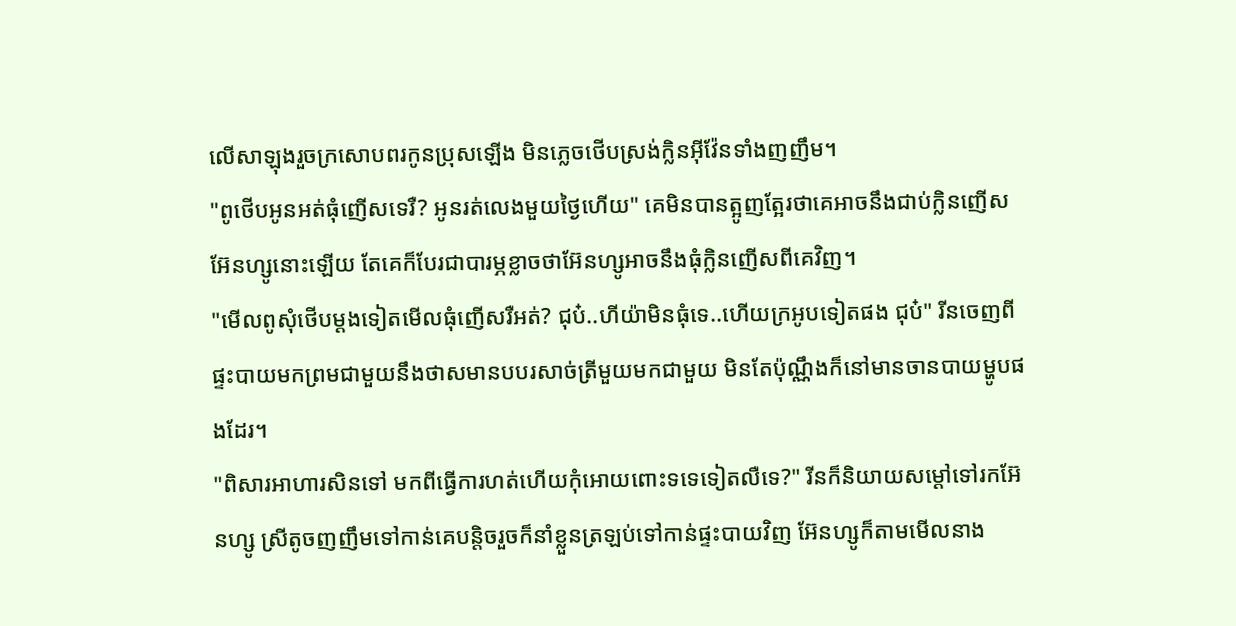លើសាឡុងរួចក្រសោបពរកូនប្រុសឡើង មិនភ្លេចថើបស្រង់ក្លិនអ៊ីវ៉ែនទាំងញញឹម។
"ពូថើបអូនអត់ធុំញើសទេរឺ? អូនរត់លេងមួយថ្ងៃហើយ" គេមិនបានត្អូញត្អែរថាគេអាចនឹងជាប់ក្លិនញើសអ៊ែនហ្សូនោះឡើយ តែគេក៏បែរជាបារម្ភខ្លាចថាអ៊ែនហ្សូអាចនឹងធុំក្លិនញើសពីគេវិញ។
"មើលពូសុំថើបម្ដងទៀតមើលធុំញើសរឺអត់? ជុប៎..ហីយ៉ាមិនធុំទេ..ហើយក្រអូបទៀតផង ជុប៎" រីនចេញពីផ្ទះបាយមកព្រមជាមួយនឹងថាសមានបបរសាច់ត្រីមួយមកជាមួយ មិនតែប៉ុណ្ណឹងក៏នៅមានចានបាយម្ហូបផងដែរ។
"ពិសារអាហារសិនទៅ មកពីធ្វើការហត់ហើយកុំអោយពោះទទេទៀតលឺទេ?" រីនក៏និយាយសម្ដៅទៅរកអ៊ែនហ្សូ ស្រីតូចញញឹមទៅកាន់គេបន្តិចរួចក៏នាំខ្លួនត្រឡប់ទៅកាន់ផ្ទះបាយវិញ អ៊ែនហ្សូក៏តាមមើលនាង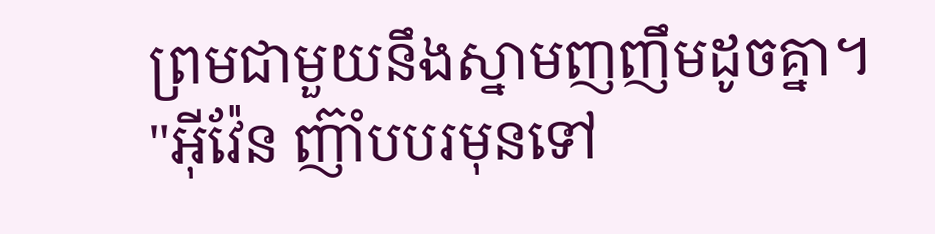ព្រមជាមួយនឹងស្នាមញញឹមដូចគ្នា។
"អ៊ីវ៉ែន ញ៊ាំបបរមុនទៅ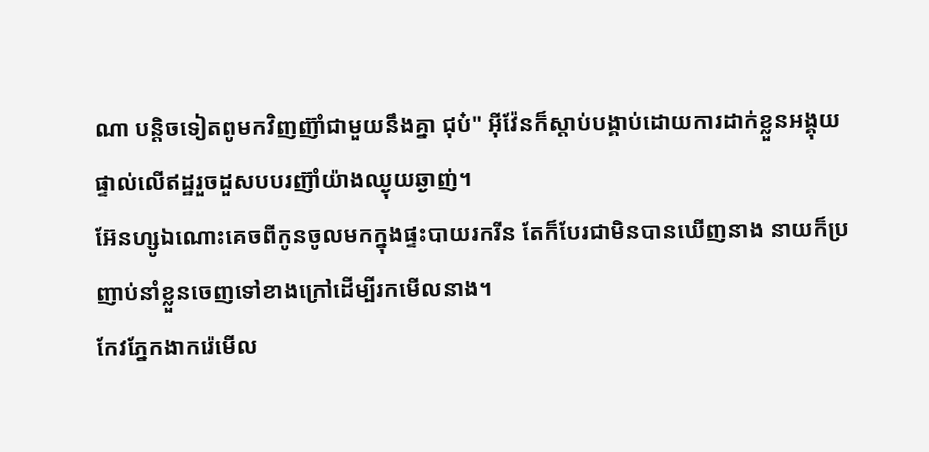ណា បន្តិចទៀតពូមកវិញញ៊ាំជាមួយនឹងគ្នា ជុប៎" អ៊ីវ៉ែនក៏ស្ដាប់បង្គាប់ដោយការដាក់ខ្លួនអង្គុយផ្ទាល់លើឥដ្ឋរួចដួសបបរញ៊ាំយ៉ាងឈ្ងុយឆ្ងាញ់។
អ៊ែនហ្សូឯណោះគេចពីកូនចូលមកក្នុងផ្ទះបាយរករីន តែក៏បែរជាមិនបានឃើញនាង នាយក៏ប្រញាប់នាំខ្លួនចេញទៅខាងក្រៅដើម្បីរកមើលនាង។
កែវភ្នែកងាករ៉េមើល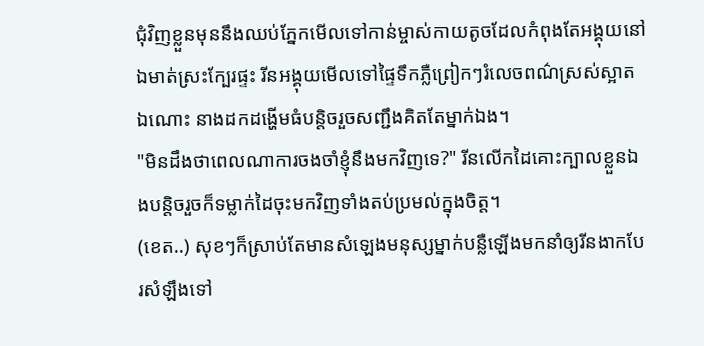ជុំវិញខ្លួនមុននឹងឈប់ភ្នែកមើលទៅកាន់ម្ចាស់កាយតូចដែលកំពុងតែអង្គុយនៅឯមាត់ស្រះក្បែរផ្ទះ រីនអង្គុយមើលទៅផ្ទៃទឹកភ្លឺព្រៀកៗរំលេចពណ៌ស្រស់ស្អាតឯណោះ នាងដកដង្ហើមធំបន្តិចរួចសញ្ជឹងគិតតែម្នាក់ឯង។
"មិនដឹងថាពេលណាការចងចាំខ្ញុំនឹងមកវិញទេ?" រីនលើកដៃគោះក្បាលខ្លួនឯងបន្តិចរួចក៏ទម្លាក់ដៃចុះមកវិញទាំងតប់ប្រមល់ក្នុងចិត្ត។
(ខេត..) សុខៗក៏ស្រាប់តែមានសំឡេងមនុស្សម្នាក់បន្លឺឡើងមកនាំឲ្យរីនងាកបែរសំឡឹងទៅ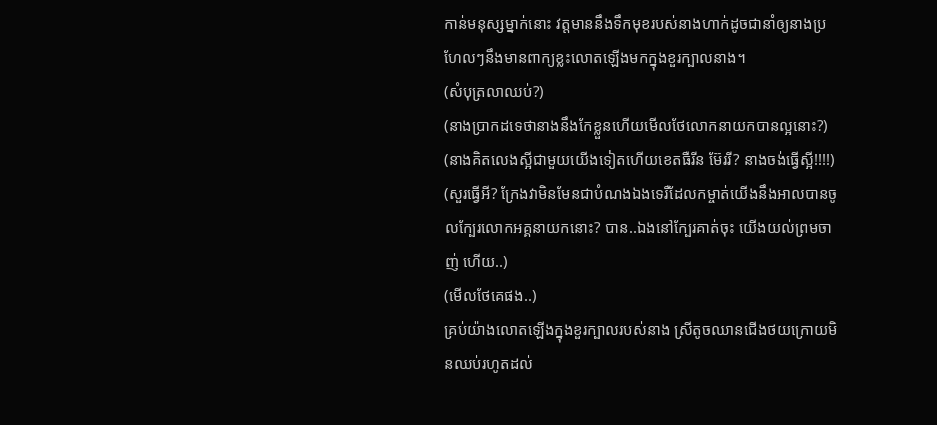កាន់មនុស្សម្នាក់នោះ វត្តមាននឹងទឹកមុខរបស់នាងហាក់ដូចជានាំឲ្យនាងប្រហែលៗនឹងមានពាក្យខ្លះលោតឡើងមកក្នុងខួរក្បាលនាង។
(សំបុត្រលាឈប់?)
(នាងប្រាកដទេថានាងនឹងកែខ្លួនហើយមើលថែលោកនាយកបានល្អនោះ?)
(នាងគិតលេងស្អីជាមួយយើងទៀតហើយខេតធឺរីន ម៊ែររី? នាងចង់ធ្វើស្អី!!!!)
(សួរធ្វើអី? ក្រែងវាមិនមែនជាបំណងឯងទេរឺដែលកម្ចាត់យើងនឹងអាលបានចូលក្បែរលោកអគ្គនាយកនោះ? បាន..ឯងនៅក្បែរគាត់ចុះ យើងយល់ព្រមចាញ់ ហើយ..)
(មើលថែគេផង..)
គ្រប់យ៉ាងលោតឡើងក្នុងខួរក្បាលរបស់នាង ស្រីតូចឈានជើងថយក្រោយមិនឈប់រហូតដល់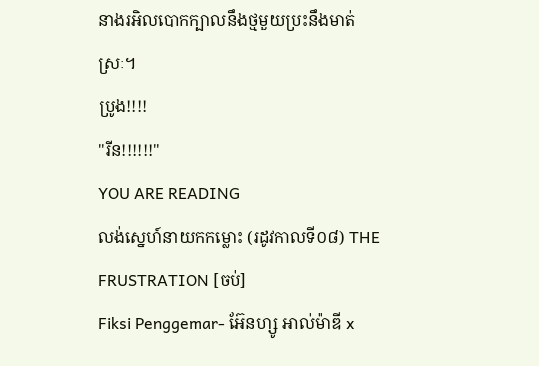នាងរអិលបោកក្បាលនឹងថ្មមួយប្រះនឹងមាត់ស្រៈ។
ប្រូង!!!!
"រីន!!!!!!"
YOU ARE READING
លង់ស្នេហ៍នាយកកម្លោះ (រដូវកាលទី០៨) THE FRUSTRATION [ចប់]
Fiksi Penggemar- អ៊ែនហ្សូ អាល់ម៉ាឌី x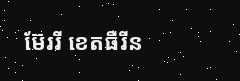ម៊ែររី ខេតធឺរីន